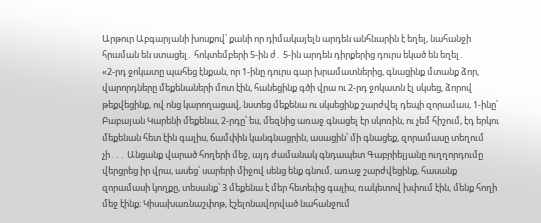Արթուր Աբգարյանի խոսքով՝ քանի որ դիմակայելն արդեն անհնարին է եղել, նահանջի հրաման են ստացել․ հոկտեմբերի 5-ին ժ․ 5-ին արդեն դիրքերից դուրս եկած են եղել․
«2-րդ ջոկատը պահեց էնքան, որ 1-ինը դուրս գար խրամատներից, գնացինք մտանք ձոր, վարորդները մեքենաների մոտ էին, հանեցինք գծի վրա ու 2-րդ ջոկատն էլ սկսեց, ձորով թեքվեցինք, ով ոնց կարողացավ, նստեց մեքենա ու սկսեցինք շարժվել դեպի զորամաս, 1-ինը՝ Բաբայան Կարենի մեքենա, 2-րդը՝ ես, մեզնից առաջ գնացել էր սկոռին, ու չեմ հիշում, էդ երկու մեքենան հետ էին գալիս, ճամփին կանգնացրին, ասացին՝ մի գնացեք, զորամասը տեղում չի․․․ Անցանք վարած հողերի մեջ, այդ ժամանակ գնդապետ Գաբրիելյանը ուղղորդումը վերցրեց իր վրա, ասեց՝ սարերի միջով սենց ենք գնում, առաջ շարժվեցինք, հասանք զորամասի կողքը, տեսանք՝ 3 մեքենա է մեր հետեւից գալիս, ռակետով խփում էին, մենք հողի մեջ էինք։ Կիսախառնաշփոթ, էշելոնավորված նահանջում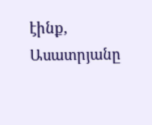էինք, Ասատրյանը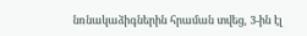նռնակաձիգներին հրաման տվեց, 3-ին էլ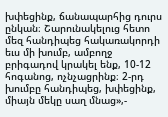խփեցինք, ճանապարհից դուրս ընկան։ Շարունակելուց հետո մեզ հանդիպեց հակառակորդի եւս մի խումբ, ամբողջ բրիգադով կրակել ենք, 10-12 հոգանոց, ոչնչացրինք։ 2-րդ խումբը հանդիպեց, խփեցինք, միայն մեկը սաղ մնաց»,-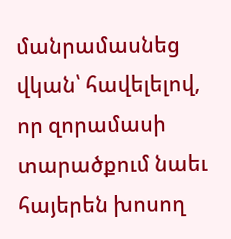մանրամասնեց վկան՝ հավելելով, որ զորամասի տարածքում նաեւ հայերեն խոսող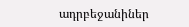ադրբեջանիներ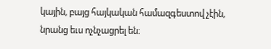կային, բայց հայկական համազգեստով չէին, նրանց եւս ոչնչացրել են։